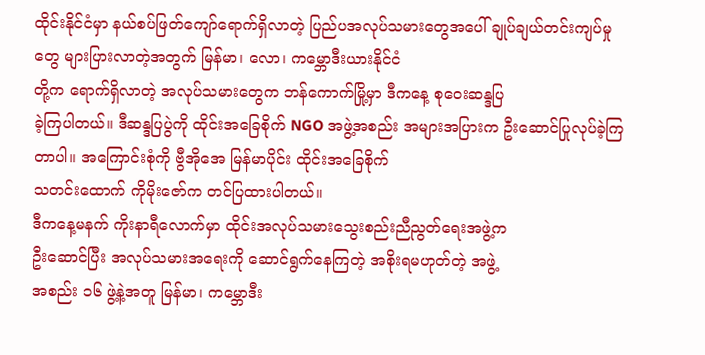ထိုင်းနိုင်ငံမှာ နယ်စပ်ဖြတ်ကျော်ရောက်ရှိလာတဲ့ ပြည်ပအလုပ်သမားတွေအပေါ် ချုပ်ချယ်တင်းကျပ်မှုတွေ များပြားလာတဲ့အတွက် မြန်မာ၊ လော၊ ကမ္ဘောဒီးယားနိုင်ငံ
တို့က ရောက်ရှိလာတဲ့ အလုပ်သမားတွေက ဘန်ကောက်မြို့မှာ ဒီကနေ့ စုဝေးဆန္ဒပြ
ခဲ့ကြပါတယ်။ ဒီဆန္ဒပြပွဲကို ထိုင်းအခြေစိုက် NGO အဖွဲ့အစည်း အများအပြားက ဦးဆောင်ပြုလုပ်ခဲ့ကြတာပါ။ အကြောင်းစုံကို ဗွီအိုအေ မြန်မာပိုင်း ထိုင်းအခြေစိုက်
သတင်းထောက် ကိုမိုးဇော်က တင်ပြထားပါတယ်။
ဒီကနေ့မနက် ကိုးနာရီလောက်မှာ ထိုင်းအလုပ်သမားသွေးစည်းညီညွတ်ရေးအဖွဲ့က
ဦးဆောင်ပြီး အလုပ်သမားအရေးကို ဆောင်ရွက်နေကြတဲ့ အစိုးရမဟုတ်တဲ့ အဖွဲ့
အစည်း ၁၆ ဖွဲ့နဲ့အတူ မြန်မာ၊ ကမ္ဘောဒီး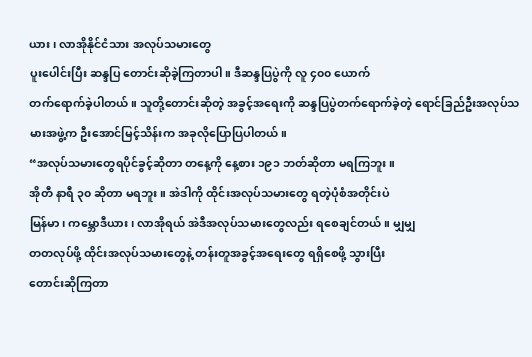ယား၊ လာအိုနိုင်ငံသား အလုပ်သမားတွေ
ပူးပေါင်းပြီး ဆန္ဒပြ တောင်းဆိုခဲ့ကြတာပါ။ ဒီဆန္ဒပြပွဲကို လူ ၄၀၀ ယောက်
တက်ရောက်ခဲ့ပါတယ်။ သူတို့တောင်းဆိုတဲ့ အခွင့်အရေးကို ဆန္ဒပြပွဲတက်ရောက်ခဲ့တဲ့ ရောင်ခြည်ဦးအလုပ်သမားအဖွဲ့က ဦးအောင်မြင့်သိန်းက အခုလိုပြောပြပါတယ်။
“အလုပ်သမားတွေရပိုင်ခွင့်ဆိုတာ တနေ့ကို နေ့စား ၁၉၁ ဘတ်ဆိုတာ မရကြဘူး။
အိုတီ နာရီ ၃၀ ဆိုတာ မရဘူး။ အဲဒါကို ထိုင်းအလုပ်သမားတွေ ရတဲ့ပုံစံအတိုင်းပဲ
မြန်မာ၊ ကမ္ဘောဒီယား၊ လာအိုရယ် အဲဒီအလုပ်သမားတွေလည်း ရစေချင်တယ်။ မျှမျှ
တတလုပ်ဖို့ ထိုင်းအလုပ်သမားတွေနဲ့ တန်းတူအခွင့်အရေးတွေ ရရှိစေဖို့ သွားပြီး
တောင်းဆိုကြတာ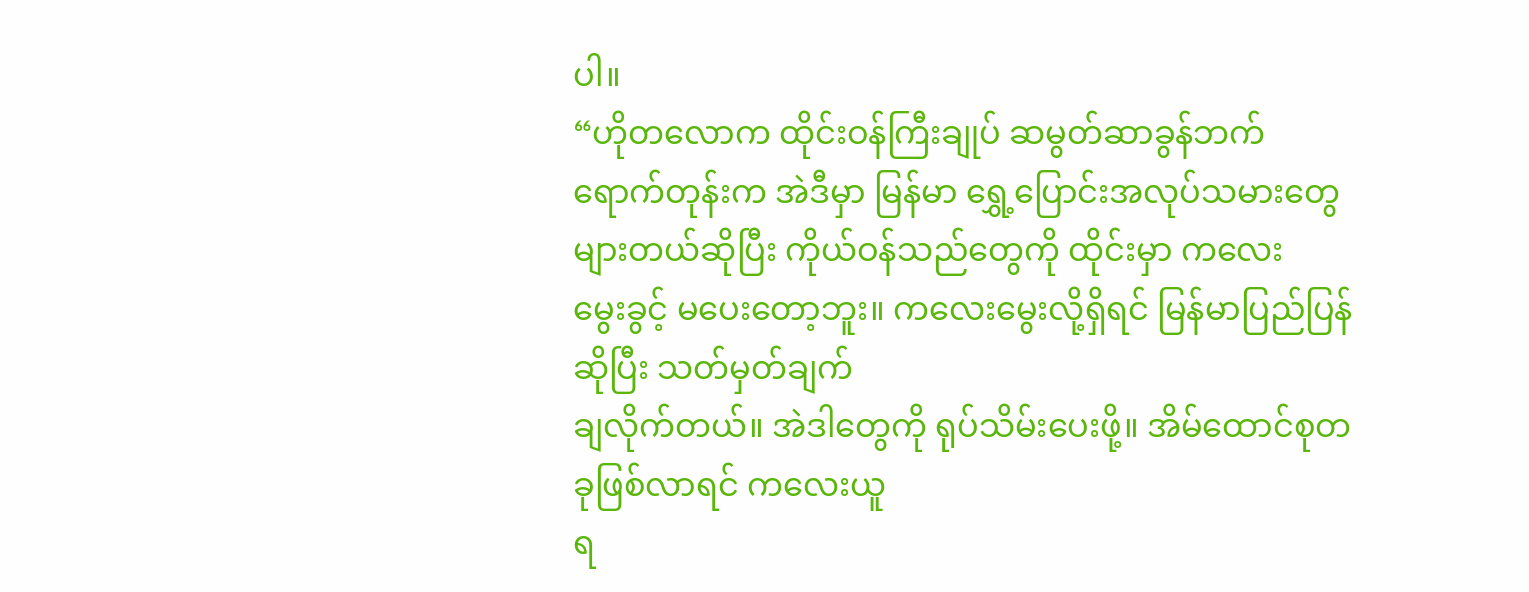ပါ။
“ဟိုတလောက ထိုင်းဝန်ကြီးချုပ် ဆမွတ်ဆာခွန်ဘက်ရောက်တုန်းက အဲဒီမှာ မြန်မာ ရွှေ့ပြောင်းအလုပ်သမားတွေများတယ်ဆိုပြီး ကိုယ်ဝန်သည်တွေကို ထိုင်းမှာ ကလေး
မွေးခွင့် မပေးတော့ဘူး။ ကလေးမွေးလို့ရှိရင် မြန်မာပြည်ပြန်ဆိုပြီး သတ်မှတ်ချက်
ချလိုက်တယ်။ အဲဒါတွေကို ရုပ်သိမ်းပေးဖို့။ အိမ်ထောင်စုတခုဖြစ်လာရင် ကလေးယူ
ရ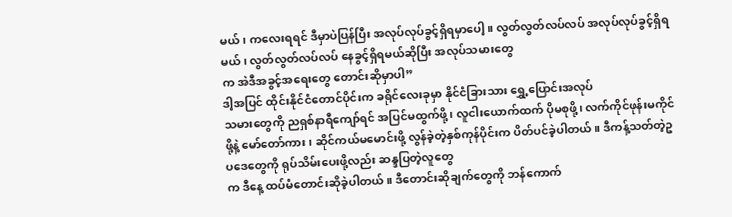မယ်၊ ကလေးရရင် ဒီမှာပဲပြန်ပြီး အလုပ်လုပ်ခွင့်ရှိရမှာပေါ့။ လွတ်လွတ်လပ်လပ် အလုပ်လုပ်ခွင့်ရှိရမယ်၊ လွတ်လွတ်လပ်လပ် နေခွင့်ရှိရမယ်ဆိုပြီး အလုပ်သမားတွေ
က အဲဒီအခွင့်အရေးတွေ တောင်းဆိုမှာပါ”
ဒါ့အပြင် ထိုင်းနိုင်ငံတောင်ပိုင်းက ခရိုင်လေးခုမှာ နိုင်ငံခြားသား ရွှေ့ပြောင်းအလုပ်
သမားတွေကို ညရှစ်နာရီကျော်ရင် အပြင်မထွက်ဖို့၊ လူငါးယောက်ထက် ပိုမစုဖို့၊ လက်ကိုင်ဖုန်းမကိုင်ဖို့နဲ့ မော်တော်ကား၊ ဆိုင်ကယ်မမောင်းဖို့ လွန်ခဲ့တဲ့နှစ်ကုန်ပိုင်းက ပိတ်ပင်ခဲ့ပါတယ်။ ဒီကန့်သတ်တဲ့ဥပဒေတွေကို ရုပ်သိမ်းပေးဖို့လည်း ဆန္ဒပြတဲ့လူတွေ
က ဒီနေ့ ထပ်မံတောင်းဆိုခဲ့ပါတယ်။ ဒီတောင်းဆိုချက်တွေကို ဘန်ကောက်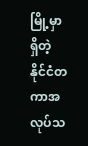မြို့မှာရှိတဲ့ နိုင်ငံတကာအလုပ်သ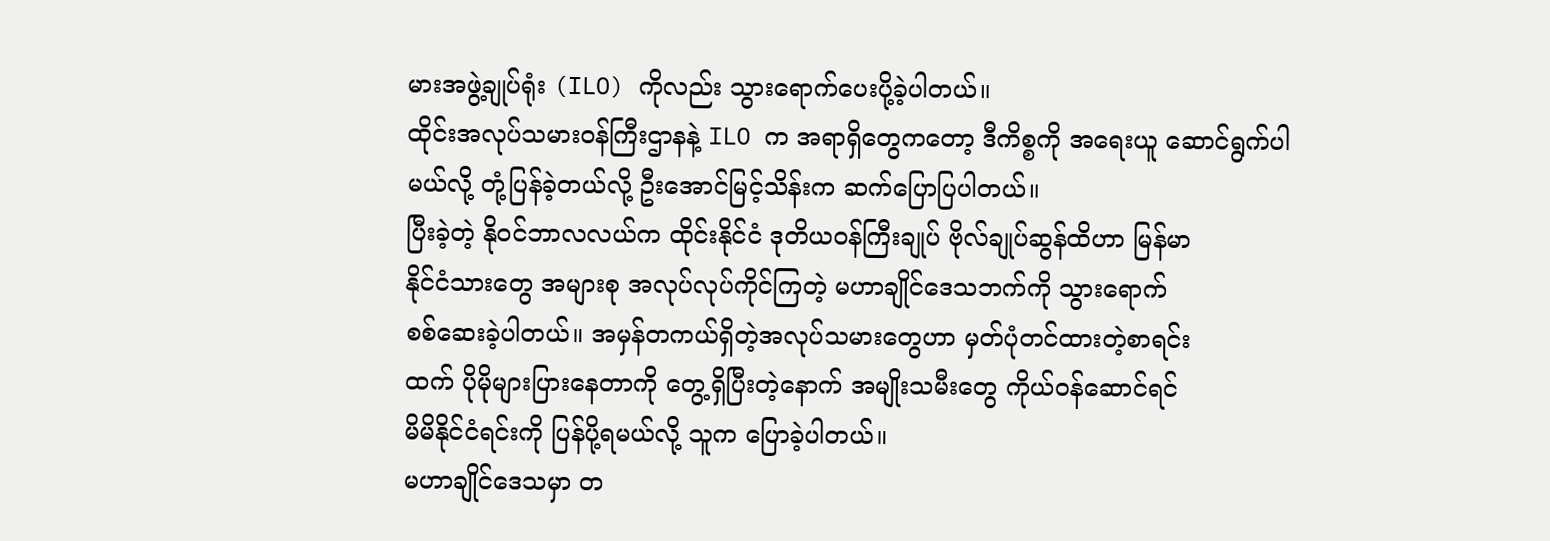မားအဖွဲ့ချုပ်ရုံး (ILO) ကိုလည်း သွားရောက်ပေးပို့ခဲ့ပါတယ်။
ထိုင်းအလုပ်သမားဝန်ကြီးဌာနနဲ့ ILO က အရာရှိတွေကတော့ ဒီကိစ္စကို အရေးယူ ဆောင်ရွက်ပါမယ်လို့ တုံ့ပြန်ခဲ့တယ်လို့ ဦးအောင်မြင့်သိန်းက ဆက်ပြောပြပါတယ်။
ပြီးခဲ့တဲ့ နိုဝင်ဘာလလယ်က ထိုင်းနိုင်ငံ ဒုတိယဝန်ကြီးချုပ် ဗိုလ်ချုပ်ဆွန်ထိဟာ မြန်မာ
နိုင်ငံသားတွေ အများစု အလုပ်လုပ်ကိုင်ကြတဲ့ မဟာချိုင်ဒေသဘက်ကို သွားရောက်
စစ်ဆေးခဲ့ပါတယ်။ အမှန်တကယ်ရှိတဲ့အလုပ်သမားတွေဟာ မှတ်ပုံတင်ထားတဲ့စာရင်း
ထက် ပိုမိုများပြားနေတာကို တွေ့ရှိပြီးတဲ့နောက် အမျိုးသမီးတွေ ကိုယ်ဝန်ဆောင်ရင်
မိမိနိုင်ငံရင်းကို ပြန်ပို့ရမယ်လို့ သူက ပြောခဲ့ပါတယ်။
မဟာချိုင်ဒေသမှာ တ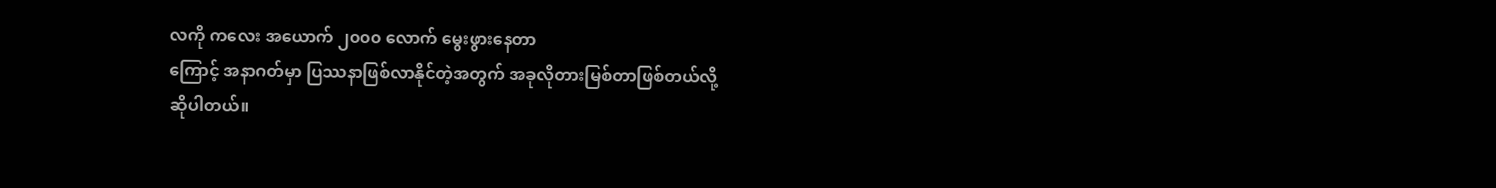လကို ကလေး အယောက် ၂၀၀၀ လောက် မွေးဖွားနေတာ
ကြောင့် အနာဂတ်မှာ ပြဿနာဖြစ်လာနိုင်တဲ့အတွက် အခုလိုတားမြစ်တာဖြစ်တယ်လို့
ဆိုပါတယ်။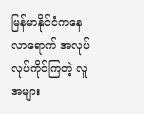မြန်မာနိုင်ငံကနေ လာရောက် အလုပ်လုပ်ကိုင်ကြတဲ့ လူအများ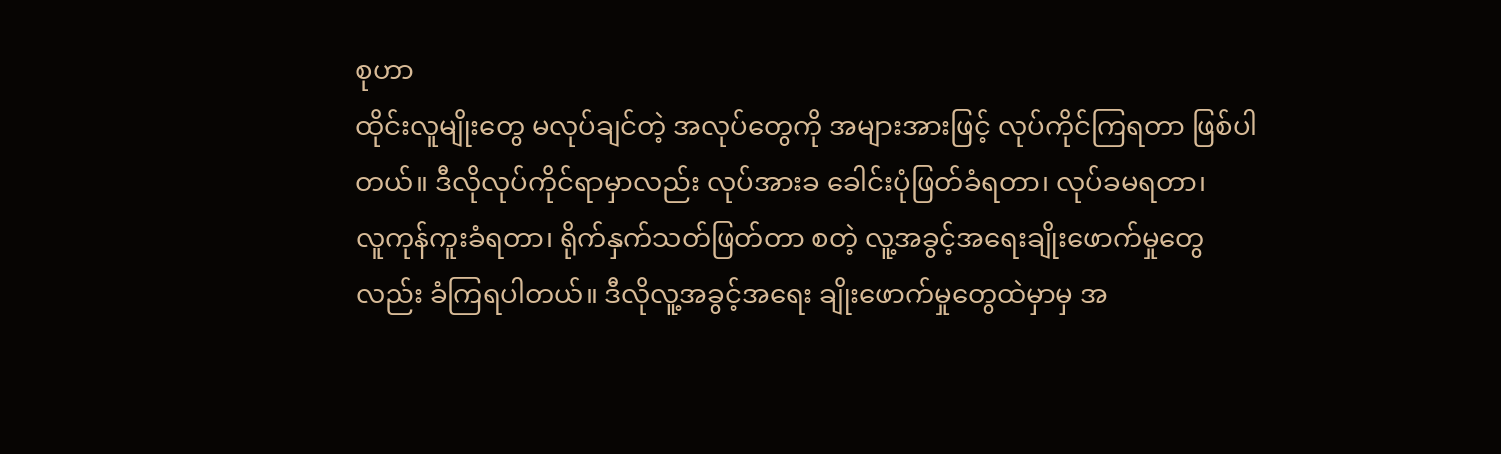စုဟာ
ထိုင်းလူမျိုးတွေ မလုပ်ချင်တဲ့ အလုပ်တွေကို အများအားဖြင့် လုပ်ကိုင်ကြရတာ ဖြစ်ပါ
တယ်။ ဒီလိုလုပ်ကိုင်ရာမှာလည်း လုပ်အားခ ခေါင်းပုံဖြတ်ခံရတာ၊ လုပ်ခမရတာ၊
လူကုန်ကူးခံရတာ၊ ရိုက်နှက်သတ်ဖြတ်တာ စတဲ့ လူ့အခွင့်အရေးချိုးဖောက်မှုတွေ
လည်း ခံကြရပါတယ်။ ဒီလိုလူ့အခွင့်အရေး ချိုးဖောက်မှုတွေထဲမှာမှ အ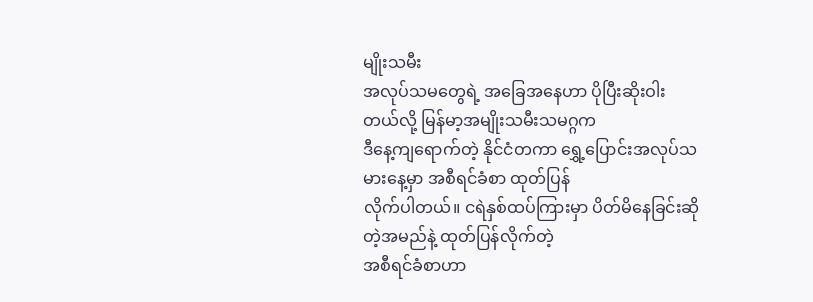မျိုးသမီး
အလုပ်သမတွေရဲ့ အခြေအနေဟာ ပိုပြီးဆိုးဝါးတယ်လို့ မြန်မာ့အမျိုးသမီးသမဂ္ဂက
ဒီနေ့ကျရောက်တဲ့ နိုင်ငံတကာ ရွှေ့ပြောင်းအလုပ်သမားနေ့မှာ အစီရင်ခံစာ ထုတ်ပြန်
လိုက်ပါတယ်။ ငရဲနှစ်ထပ်ကြားမှာ ပိတ်မိနေခြင်းဆိုတဲ့အမည်နဲ့ ထုတ်ပြန်လိုက်တဲ့
အစီရင်ခံစာဟာ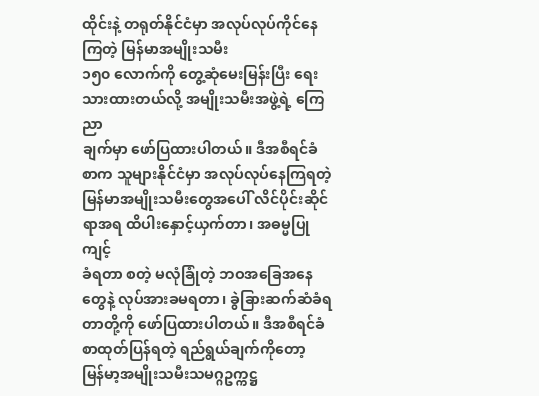ထိုင်းနဲ့ တရုတ်နိုင်ငံမှာ အလုပ်လုပ်ကိုင်နေကြတဲ့ မြန်မာအမျိုးသမီး
၁၅၀ လောက်ကို တွေ့ဆုံမေးမြန်းပြီး ရေးသားထားတယ်လို့ အမျိုးသမီးအဖွဲ့ရဲ့ ကြေညာ
ချက်မှာ ဖော်ပြထားပါတယ်။ ဒီအစီရင်ခံစာက သူများနိုင်ငံမှာ အလုပ်လုပ်နေကြရတဲ့ မြန်မာအမျိုးသမီးတွေအပေါ် လိင်ပိုင်းဆိုင်ရာအရ ထိပါးနှောင့်ယှက်တာ၊ အဓမ္မပြုကျင့်
ခံရတာ စတဲ့ မလုံခြုံတဲ့ ဘဝအခြေအနေတွေနဲ့ လုပ်အားခမရတာ၊ ခွဲခြားဆက်ဆံခံရ
တာတို့ကို ဖော်ပြထားပါတယ်။ ဒီအစီရင်ခံစာထုတ်ပြန်ရတဲ့ ရည်ရွယ်ချက်ကိုတော့
မြန်မာ့အမျိုးသမီးသမဂ္ဂဥက္ကဋ္ဌ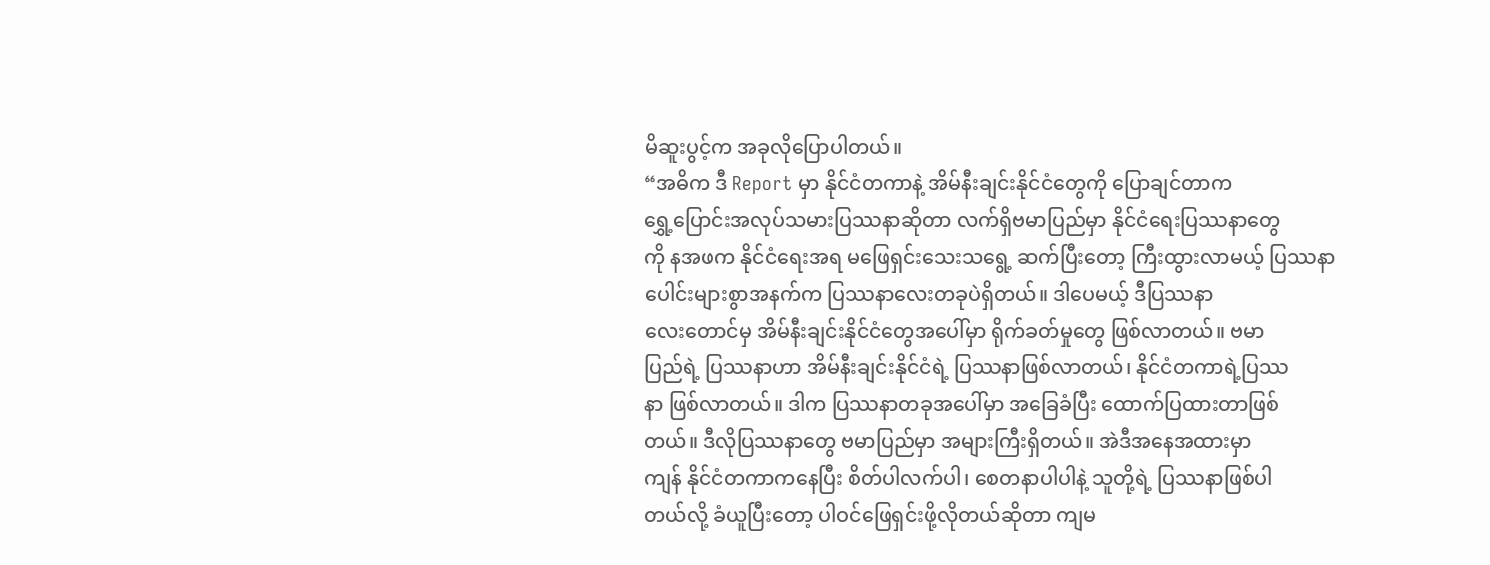မိဆူးပွင့်က အခုလိုပြောပါတယ်။
“အဓိက ဒီ Report မှာ နိုင်ငံတကာနဲ့ အိမ်နီးချင်းနိုင်ငံတွေကို ပြောချင်တာက
ရွှေ့ပြောင်းအလုပ်သမားပြဿနာဆိုတာ လက်ရှိဗမာပြည်မှာ နိုင်ငံရေးပြဿနာတွေ
ကို နအဖက နိုင်ငံရေးအရ မဖြေရှင်းသေးသရွေ့ ဆက်ပြီးတော့ ကြီးထွားလာမယ့် ပြဿနာပေါင်းများစွာအနက်က ပြဿနာလေးတခုပဲရှိတယ်။ ဒါပေမယ့် ဒီပြဿနာ
လေးတောင်မှ အိမ်နီးချင်းနိုင်ငံတွေအပေါ်မှာ ရိုက်ခတ်မှုတွေ ဖြစ်လာတယ်။ ဗမာ
ပြည်ရဲ့ ပြဿနာဟာ အိမ်နီးချင်းနိုင်ငံရဲ့ ပြဿနာဖြစ်လာတယ်၊ နိုင်ငံတကာရဲ့ပြဿ
နာ ဖြစ်လာတယ်။ ဒါက ပြဿနာတခုအပေါ်မှာ အခြေခံပြီး ထောက်ပြထားတာဖြစ်
တယ်။ ဒီလိုပြဿနာတွေ ဗမာပြည်မှာ အများကြီးရှိတယ်။ အဲဒီအနေအထားမှာ
ကျန် နိုင်ငံတကာကနေပြီး စိတ်ပါလက်ပါ၊ စေတနာပါပါနဲ့ သူတို့ရဲ့ ပြဿနာဖြစ်ပါ
တယ်လို့ ခံယူပြီးတော့ ပါဝင်ဖြေရှင်းဖို့လိုတယ်ဆိုတာ ကျမ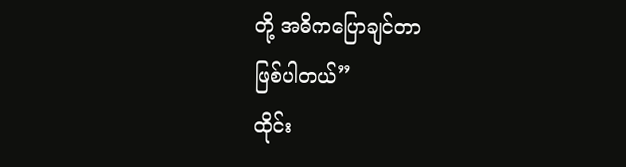တို့ အဓိကပြောချင်တာ
ဖြစ်ပါတယ်”
ထိုင်း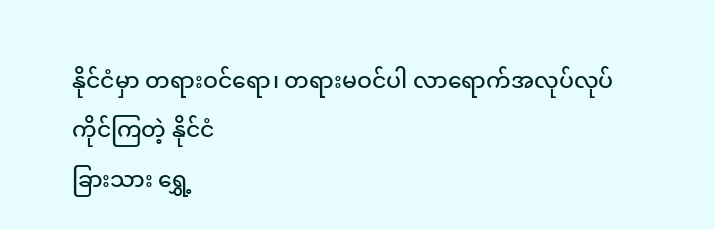နိုင်ငံမှာ တရားဝင်ရော၊ တရားမဝင်ပါ လာရောက်အလုပ်လုပ်ကိုင်ကြတဲ့ နိုင်ငံ
ခြားသား ရွှေ့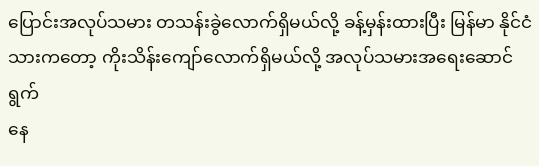ပြောင်းအလုပ်သမား တသန်းခွဲလောက်ရှိမယ်လို့ ခန့်မှန်းထားပြီး မြန်မာ နိုင်ငံသားကတော့ ကိုးသိန်းကျော်လောက်ရှိမယ်လို့ အလုပ်သမားအရေးဆောင်ရွက်
နေ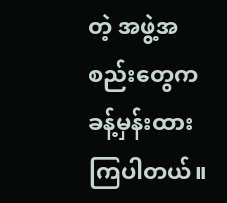တဲ့ အဖွဲ့အစည်းတွေက ခန့်မှန်းထားကြပါတယ်။